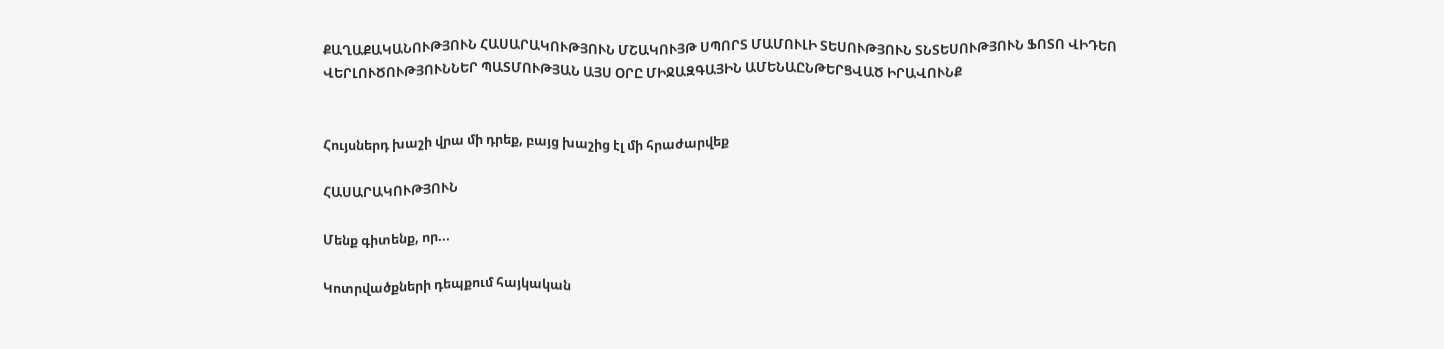ՔԱՂԱՔԱԿԱՆՈՒԹՅՈՒՆ ՀԱՍԱՐԱԿՈՒԹՅՈՒՆ ՄՇԱԿՈՒՅԹ ՍՊՈՐՏ ՄԱՄՈՒԼԻ ՏԵՍՈՒԹՅՈՒՆ ՏՆՏԵՍՈՒԹՅՈՒՆ ՖՈՏՈ ՎԻԴԵՈ ՎԵՐԼՈՒԾՈՒԹՅՈՒՆՆԵՐ ՊԱՏՄՈՒԹՅԱՆ ԱՅՍ ՕՐԸ ՄԻՋԱԶԳԱՅԻՆ ԱՄԵՆԱԸՆԹԵՐՑՎԱԾ ԻՐԱՎՈՒՆՔ


Հույսներդ խաշի վրա մի դրեք, բայց խաշից էլ մի հրաժարվեք

ՀԱՍԱՐԱԿՈՒԹՅՈՒՆ

Մենք գիտենք, որ...

Կոտրվածքների դեպքում հայկական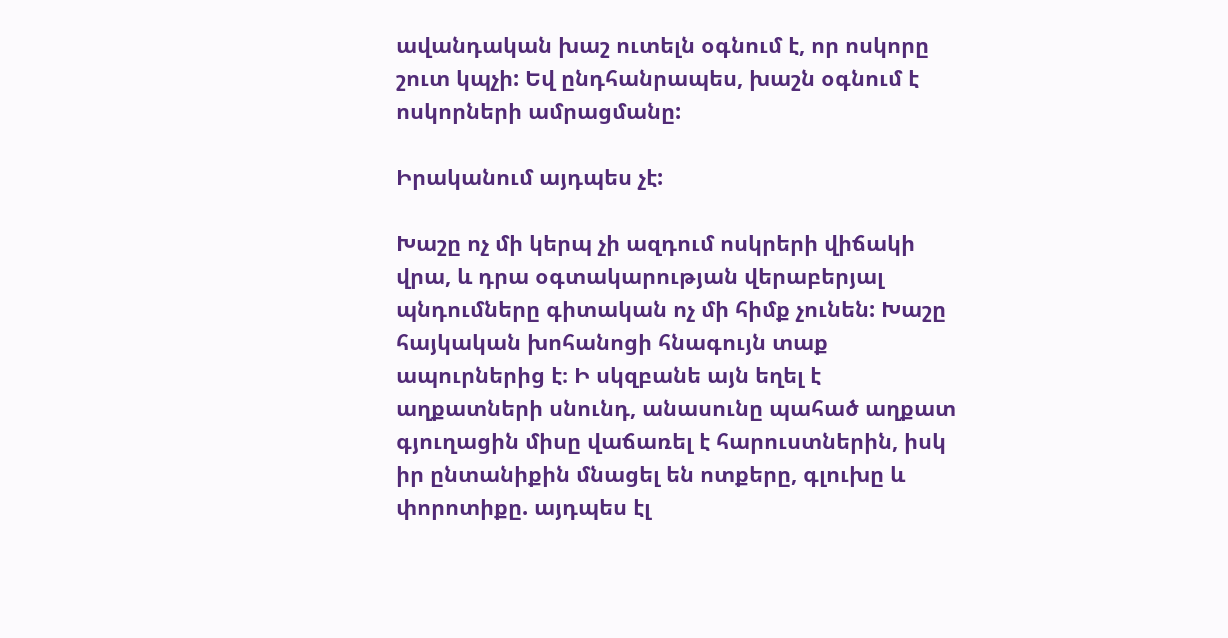ավանդական խաշ ուտելն օգնում է, որ ոսկորը շուտ կպչի: Եվ ընդհանրապես, խաշն օգնում է ոսկորների ամրացմանը:

Իրականում այդպես չէ:

Խաշը ոչ մի կերպ չի ազդում ոսկրերի վիճակի վրա, և դրա օգտակարության վերաբերյալ պնդումները գիտական ոչ մի հիմք չունեն: Խաշը հայկական խոհանոցի հնագույն տաք ապուրներից է։ Ի սկզբանե այն եղել է աղքատների սնունդ, անասունը պահած աղքատ գյուղացին միսը վաճառել է հարուստներին, իսկ իր ընտանիքին մնացել են ոտքերը, գլուխը և փորոտիքը. այդպես էլ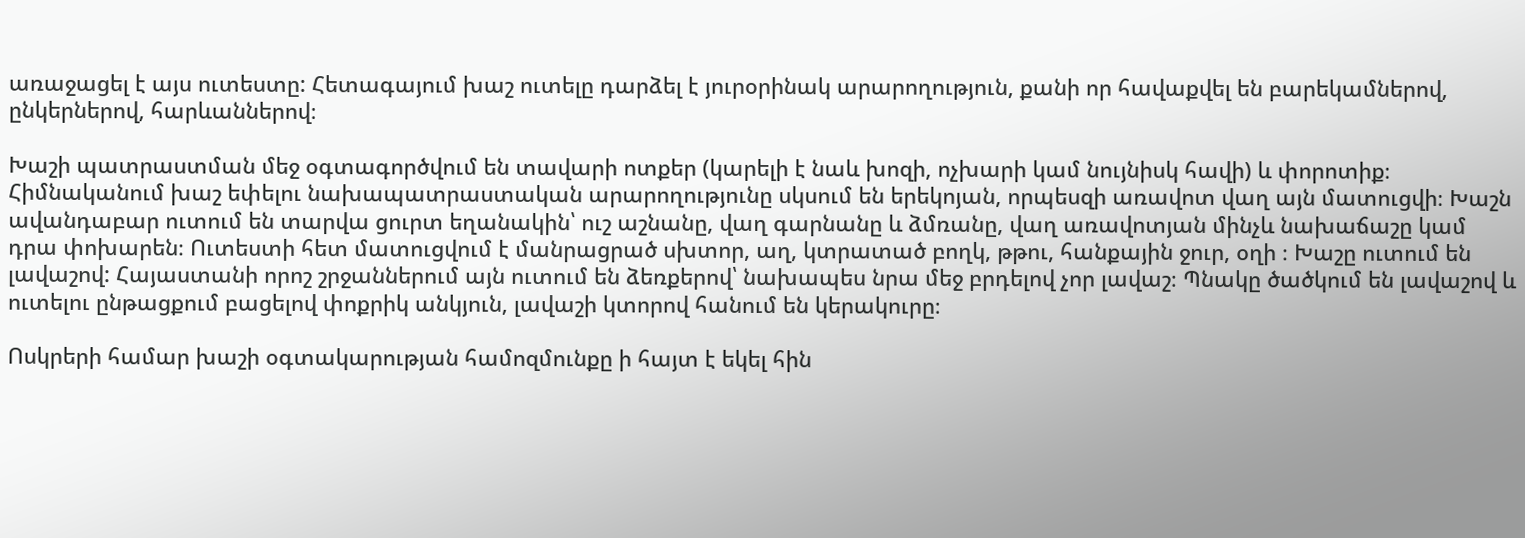առաջացել է այս ուտեստը: Հետագայում խաշ ուտելը դարձել է յուրօրինակ արարողություն, քանի որ հավաքվել են բարեկամներով, ընկերներով, հարևաններով։

Խաշի պատրաստման մեջ օգտագործվում են տավարի ոտքեր (կարելի է նաև խոզի, ոչխարի կամ նույնիսկ հավի) և փորոտիք։ Հիմնականում խաշ եփելու նախապատրաստական արարողությունը սկսում են երեկոյան, որպեսզի առավոտ վաղ այն մատուցվի։ Խաշն ավանդաբար ուտում են տարվա ցուրտ եղանակին՝ ուշ աշնանը, վաղ գարնանը և ձմռանը, վաղ առավոտյան մինչև նախաճաշը կամ դրա փոխարեն։ Ուտեստի հետ մատուցվում է մանրացրած սխտոր, աղ, կտրատած բողկ, թթու, հանքային ջուր, օղի ։ Խաշը ուտում են լավաշով: Հայաստանի որոշ շրջաններում այն ուտում են ձեռքերով՝ նախապես նրա մեջ բրդելով չոր լավաշ։ Պնակը ծածկում են լավաշով և ուտելու ընթացքում բացելով փոքրիկ անկյուն, լավաշի կտորով հանում են կերակուրը։

Ոսկրերի համար խաշի օգտակարության համոզմունքը ի հայտ է եկել հին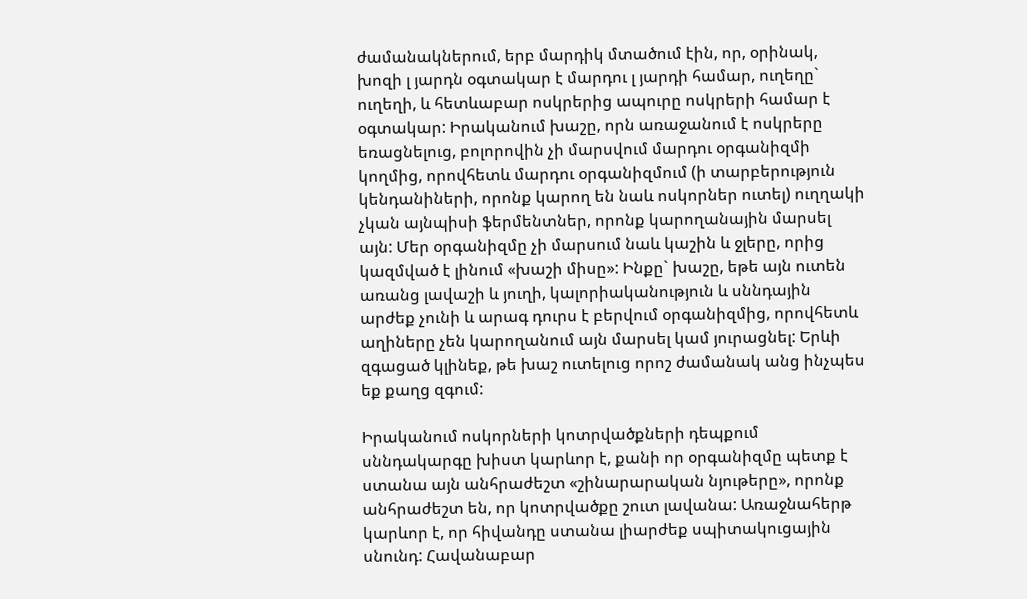ժամանակներում, երբ մարդիկ մտածում էին, որ, օրինակ, խոզի լ յարդն օգտակար է մարդու լ յարդի համար, ուղեղը` ուղեղի, և հետևաբար ոսկրերից ապուրը ոսկրերի համար է օգտակար: Իրականում խաշը, որն առաջանում է ոսկրերը եռացնելուց, բոլորովին չի մարսվում մարդու օրգանիզմի կողմից, որովհետև մարդու օրգանիզմում (ի տարբերություն կենդանիների, որոնք կարող են նաև ոսկորներ ուտել) ուղղակի չկան այնպիսի ֆերմենտներ, որոնք կարողանային մարսել այն: Մեր օրգանիզմը չի մարսում նաև կաշին և ջլերը, որից կազմված է լինում «խաշի միսը»: Ինքը` խաշը, եթե այն ուտեն առանց լավաշի և յուղի, կալորիականություն և սննդային արժեք չունի և արագ դուրս է բերվում օրգանիզմից, որովհետև աղիները չեն կարողանում այն մարսել կամ յուրացնել: Երևի զգացած կլինեք, թե խաշ ուտելուց որոշ ժամանակ անց ինչպես եք քաղց զգում:

Իրականում ոսկորների կոտրվածքների դեպքում սննդակարգը խիստ կարևոր է, քանի որ օրգանիզմը պետք է ստանա այն անհրաժեշտ «շինարարական նյութերը», որոնք անհրաժեշտ են, որ կոտրվածքը շուտ լավանա: Առաջնահերթ կարևոր է, որ հիվանդը ստանա լիարժեք սպիտակուցային սնունդ: Հավանաբար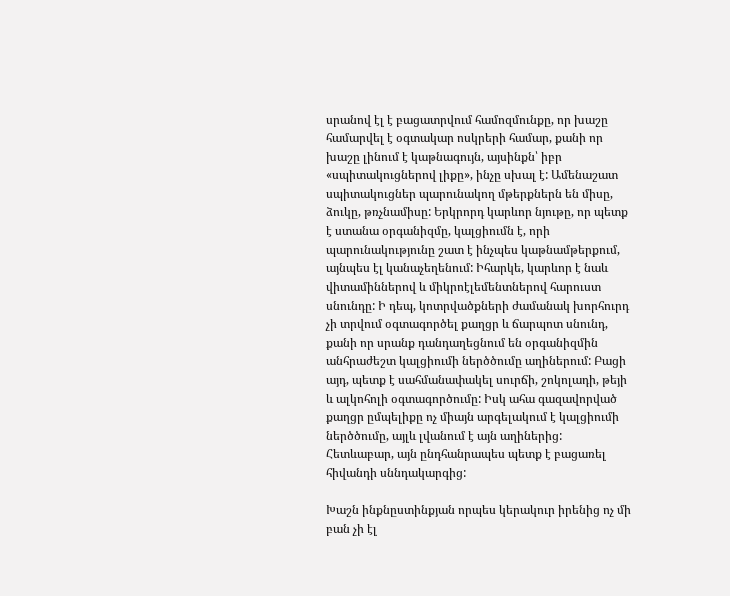սրանով էլ է բացատրվում համոզմունքը, որ խաշը համարվել է օգտակար ոսկրերի համար, քանի որ խաշը լինում է կաթնագույն, այսինքն՝ իբր «սպիտակուցներով լիքը», ինչը սխալ է: Ամենաշատ սպիտակուցներ պարունակող մթերքներն են միսը, ձուկը, թռչնամիսը: Երկրորդ կարևոր նյութը, որ պետք է ստանա օրգանիզմը, կալցիումն է, որի պարունակությունը շատ է ինչպես կաթնամթերքում, այնպես էլ կանաչեղենում: Իհարկե, կարևոր է նաև վիտամիններով և միկրոէլեմենտներով հարուստ սնունդը: Ի դեպ, կոտրվածքների ժամանակ խորհուրդ չի տրվում օգտագործել քաղցր և ճարպոտ սնունդ, քանի որ սրանք դանդաղեցնում են օրգանիզմին անհրաժեշտ կալցիումի ներծծումը աղիներում: Բացի այդ, պետք է սահմանափակել սուրճի, շոկոլադի, թեյի և ալկոհոլի օգտագործումը: Իսկ ահա գազավորված քաղցր ըմպելիքը ոչ միայն արգելակում է կալցիումի ներծծումը, այլև լվանում է այն աղիներից: Հետևաբար, այն ընդհանրապես պետք է բացառել հիվանդի սննդակարգից:

Խաշն ինքնըստինքյան որպես կերակուր իրենից ոչ մի բան չի էլ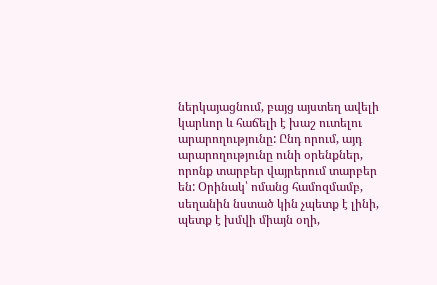ներկայացնում, բայց այստեղ ավելի կարևոր և հաճելի է խաշ ուտելու արարողությունը: Ընդ որում, այդ արարողությունը ունի օրենքներ, որոնք տարբեր վայրերում տարբեր են: Օրինակ՝ ոմանց համոզմամբ, սեղանին նստած կին չպետք է լինի, պետք է խմվի միայն օղի,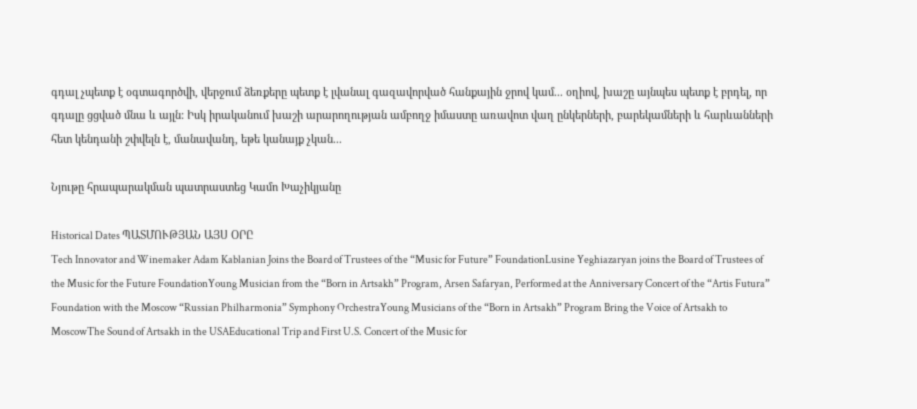գդալ չպետք է օգտագործվի, վերջում ձեռքերը պետք է լվանալ գազավորված հանքային ջրով կամ... օղիով, խաշը այնպես պետք է բրդել, որ գդալը ցցված մնա և այլն: Իսկ իրականում խաշի արարողության ամբողջ իմաստը առավոտ վաղ ընկերների, բարեկամների և հարևանների հետ կենդանի շփվելն է, մանավանդ, եթե կանայք չկան...

Նյութը հրապարակման պատրաստեց Կամո Խաչիկյանը

Historical Dates ՊԱՏՄՈՒԹՅԱՆ ԱՅՍ ՕՐԸ
Tech Innovator and Winemaker Adam Kablanian Joins the Board of Trustees of the “Music for Future” FoundationLusine Yeghiazaryan joins the Board of Trustees of the Music for the Future FoundationYoung Musician from the “Born in Artsakh” Program, Arsen Safaryan, Performed at the Anniversary Concert of the “Artis Futura” Foundation with the Moscow “Russian Philharmonia” Symphony OrchestraYoung Musicians of the “Born in Artsakh” Program Bring the Voice of Artsakh to MoscowThe Sound of Artsakh in the USAEducational Trip and First U.S. Concert of the Music for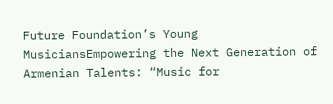Future Foundation’s Young MusiciansEmpowering the Next Generation of Armenian Talents: “Music for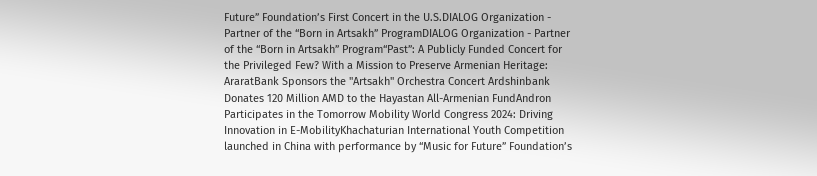Future” Foundation’s First Concert in the U.S.DIALOG Organization - Partner of the “Born in Artsakh” ProgramDIALOG Organization - Partner of the “Born in Artsakh” Program“Past”: A Publicly Funded Concert for the Privileged Few? With a Mission to Preserve Armenian Heritage: AraratBank Sponsors the "Artsakh" Orchestra Concert Ardshinbank Donates 120 Million AMD to the Hayastan All-Armenian FundAndron Participates in the Tomorrow Mobility World Congress 2024: Driving Innovation in E-MobilityKhachaturian International Youth Competition launched in China with performance by “Music for Future” Foundation’s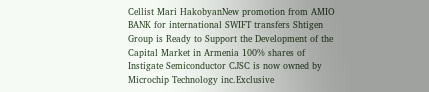Cellist Mari HakobyanNew promotion from AMIO BANK for international SWIFT transfers Shtigen Group is Ready to Support the Development of the Capital Market in Armenia 100% shares of Instigate Semiconductor CJSC is now owned by Microchip Technology inc.Exclusive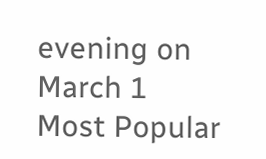evening on March 1
Most Popular